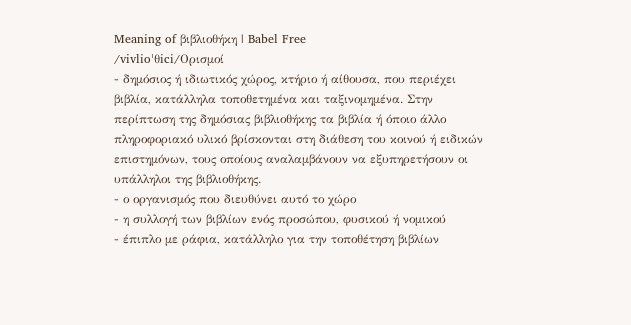Meaning of βιβλιοθήκη | Babel Free
/vivlioˈθici/Ορισμοί
- δημόσιος ή ιδιωτικός χώρος, κτήριο ή αίθουσα, που περιέχει βιβλία, κατάλληλα τοποθετημένα και ταξινομημένα. Στην περίπτωση της δημόσιας βιβλιοθήκης τα βιβλία ή όποιο άλλο πληροφοριακό υλικό βρίσκονται στη διάθεση του κοινού ή ειδικών επιστημόνων, τους οποίους αναλαμβάνουν να εξυπηρετήσουν οι υπάλληλοι της βιβλιοθήκης.
- ο οργανισμός που διευθύνει αυτό το χώρο
- η συλλογή των βιβλίων ενός προσώπου, φυσικού ή νομικού
- έπιπλο με ράφια, κατάλληλο για την τοποθέτηση βιβλίων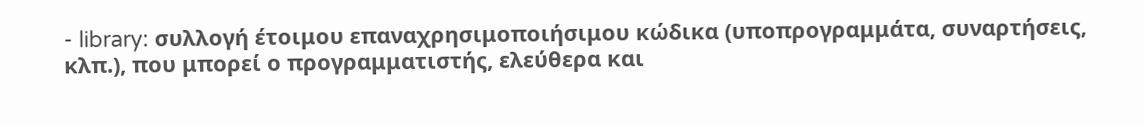- library: συλλογή έτοιμου επαναχρησιμοποιήσιμου κώδικα (υποπρογραμμάτα, συναρτήσεις, κλπ.), που μπορεί ο προγραμματιστής, ελεύθερα και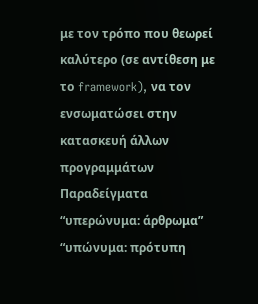με τον τρόπο που θεωρεί καλύτερο (σε αντίθεση με το framework), να τον ενσωματώσει στην κατασκευή άλλων προγραμμάτων
Παραδείγματα
“υπερώνυμα: άρθρωμα”
“υπώνυμα: πρότυπη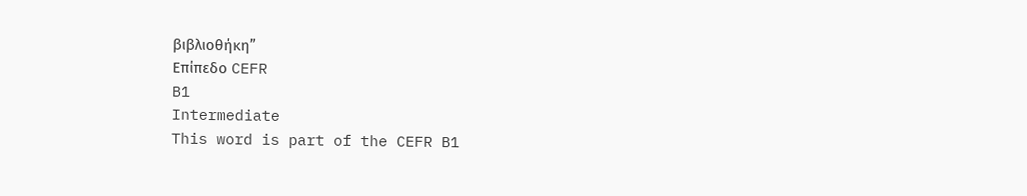βιβλιοθήκη”
Επίπεδο CEFR
B1
Intermediate
This word is part of the CEFR B1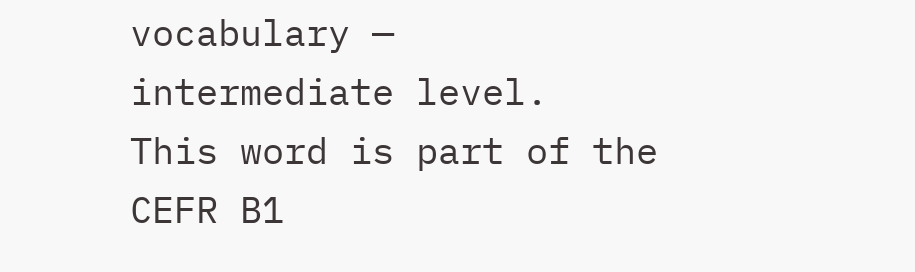vocabulary — intermediate level.
This word is part of the CEFR B1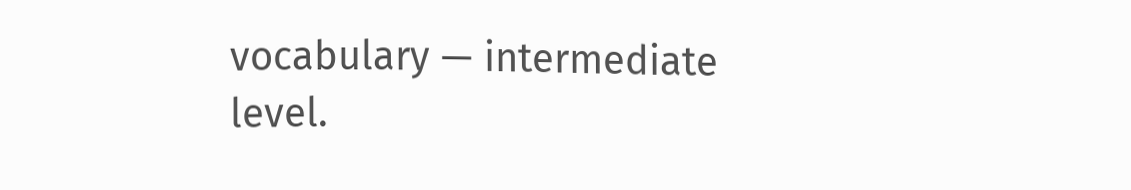vocabulary — intermediate level.